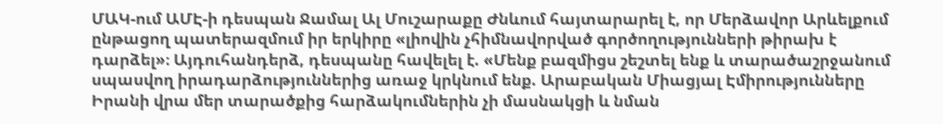ՄԱԿ-ում ԱՄԷ-ի դեսպան Ջամալ Ալ Մուշարաքը Ժնևում հայտարարել է, որ Մերձավոր Արևելքում ընթացող պատերազմում իր երկիրը «լիովին չհիմնավորված գործողությունների թիրախ է դարձել»։ Այդուհանդերձ, դեսպանը հավելել է. «Մենք բազմիցս շեշտել ենք և տարածաշրջանում սպասվող իրադարձություններից առաջ կրկնում ենք. Արաբական Միացյալ Էմիրությունները Իրանի վրա մեր տարածքից հարձակումներին չի մասնակցի և նման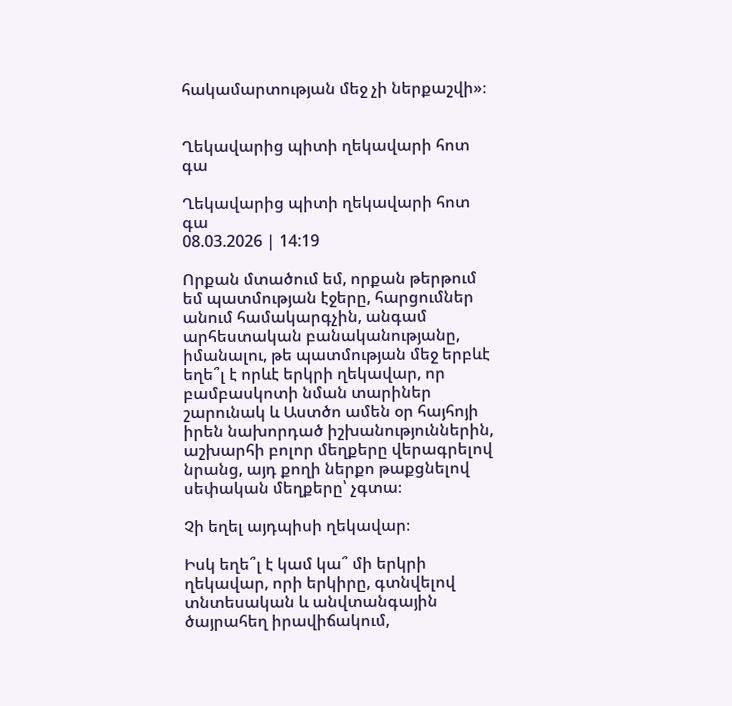հակամարտության մեջ չի ներքաշվի»։


Ղեկավարից պիտի ղեկավարի հոտ գա

Ղեկավարից պիտի ղեկավարի հոտ գա
08.03.2026 | 14:19

Որքան մտածում եմ, որքան թերթում եմ պատմության էջերը, հարցումներ անում համակարգչին, անգամ արհեստական բանականությանը, իմանալու, թե պատմության մեջ երբևէ եղե՞լ է որևէ երկրի ղեկավար, որ բամբասկոտի նման տարիներ շարունակ և Աստծո ամեն օր հայհոյի իրեն նախորդած իշխանություններին, աշխարհի բոլոր մեղքերը վերագրելով նրանց, այդ քողի ներքո թաքցնելով սեփական մեղքերը՝ չգտա։

Չի եղել այդպիսի ղեկավար։

Իսկ եղե՞լ է կամ կա՞ մի երկրի ղեկավար, որի երկիրը, գտնվելով տնտեսական և անվտանգային ծայրահեղ իրավիճակում,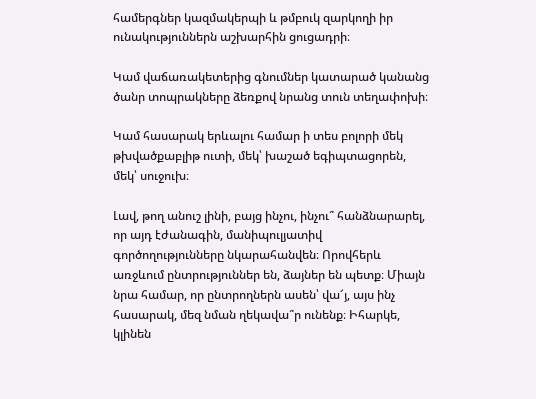համերգներ կազմակերպի և թմբուկ զարկողի իր ունակություններն աշխարհին ցուցադրի։

Կամ վաճառակետերից գնումներ կատարած կանանց ծանր տոպրակները ձեռքով նրանց տուն տեղափոխի։

Կամ հասարակ երևալու համար ի տես բոլորի մեկ թխվածքաբլիթ ուտի, մեկ՝ խաշած եգիպտացորեն, մեկ՝ սուջուխ։

Լավ, թող անուշ լինի, բայց ինչու, ինչու՞ հանձնարարել, որ այդ էժանագին, մանիպուլյատիվ գործողությունները նկարահանվեն։ Որովհերև առջևում ընտրություններ են, ձայներ են պետք։ Միայն նրա համար, որ ընտրողներն ասեն՝ վա՜յ, այս ինչ հասարակ, մեզ նման ղեկավա՞ր ունենք։ Իհարկե, կլինեն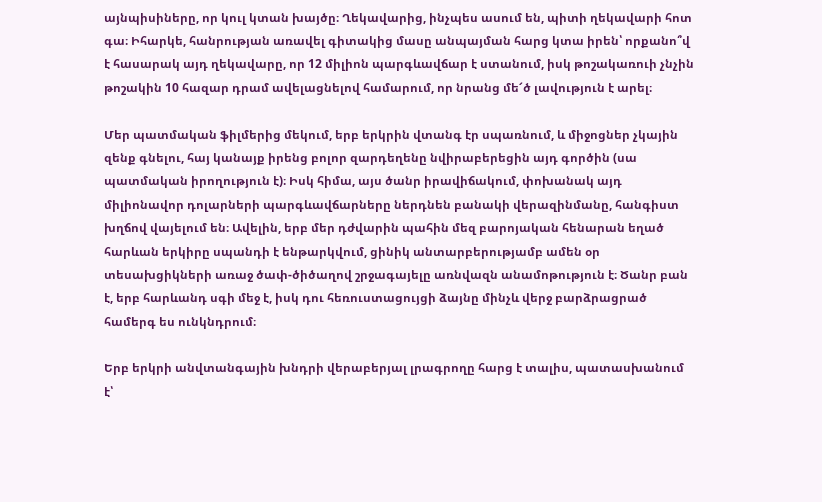այնպիսիները, որ կուլ կտան խայծը։ Ղեկավարից, ինչպես ասում են, պիտի ղեկավարի հոտ գա։ Իհարկե, հանրության առավել գիտակից մասը անպայման հարց կտա իրեն՝ որքանո՞վ է հասարակ այդ ղեկավարը, որ 12 միլիոն պարգևավճար է ստանում, իսկ թոշակառուի չնչին թոշակին 10 հազար դրամ ավելացնելով համարում, որ նրանց մե՜ծ լավություն է արել։

Մեր պատմական ֆիլմերից մեկում, երբ երկրին վտանգ էր սպառնում, և միջոցներ չկային զենք գնելու, հայ կանայք իրենց բոլոր զարդեղենը նվիրաբերեցին այդ գործին (սա պատմական իրողություն է)։ Իսկ հիմա, այս ծանր իրավիճակում, փոխանակ այդ միլիոնավոր դոլարների պարգևավճարները ներդնեն բանակի վերազինմանը, հանգիստ խղճով վայելում են։ Ավելին, երբ մեր դժվարին պահին մեզ բարոյական հենարան եղած հարևան երկիրը սպանդի է ենթարկվում, ցինիկ անտարբերությամբ ամեն օր տեսախցիկների առաջ ծափ-ծիծաղով շրջագայելը առնվազն անամոթություն է։ Ծանր բան է, երբ հարևանդ սգի մեջ է, իսկ դու հեռուստացույցի ձայնը մինչև վերջ բարձրացրած համերգ ես ունկնդրում։

Երբ երկրի անվտանգային խնդրի վերաբերյալ լրագրողը հարց է տալիս, պատասխանում է՝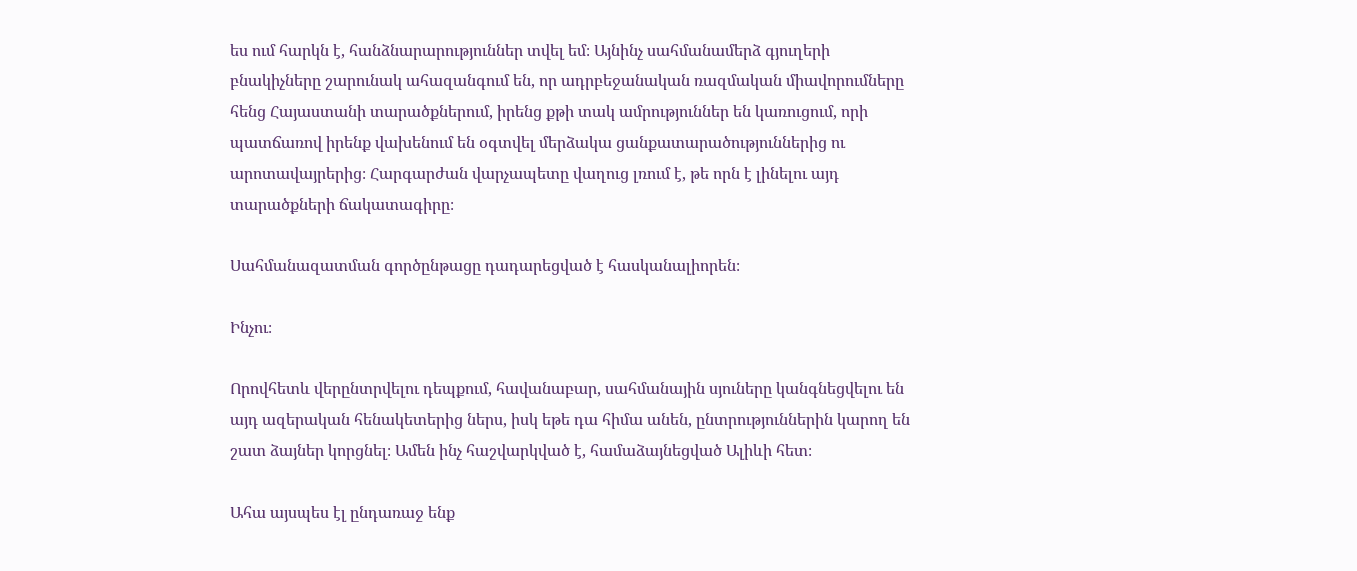ես ում հարկն է, հանձնարարություններ տվել եմ։ Այնինչ սահմանամերձ գյուղերի բնակիչները շարունակ ահազանգում են, որ ադրբեջանական ռազմական միավորումները հենց Հայաստանի տարածքներում, իրենց քթի տակ ամրություններ են կառուցում, որի պատճառով իրենք վախենում են օգտվել մերձակա ցանքատարածություններից ու արոտավայրերից։ Հարգարժան վարչապետը վաղուց լռում է, թե որն է լինելու այդ տարածքների ճակատագիրը։

Սահմանազատման գործընթացը դադարեցված է հասկանալիորեն։

Ինչու։

Որովհետև վերընտրվելու դեպքում, հավանաբար, սահմանային սյուները կանգնեցվելու են այդ ազերական հենակետերից ներս, իսկ եթե դա հիմա անեն, ընտրություններին կարող են շատ ձայներ կորցնել։ Ամեն ինչ հաշվարկված է, համաձայնեցված Ալիևի հետ։

Ահա այսպես էլ ընդառաջ ենք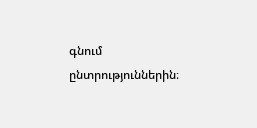գնում ընտրություններին։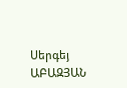Սերգեյ ԱԲԱԶՅԱՆ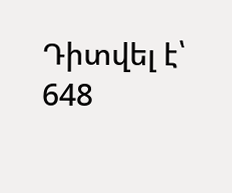Դիտվել է՝ 648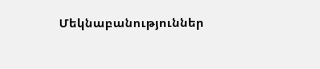Մեկնաբանություններ